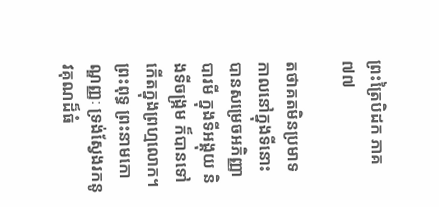ព្រះត្រៃបិដក ភាគ ៧៧

តថាគតមិនប្រមាទ កាលនៅក្នុងទីនោះ បានសម្រេចអភិញ្ញាបារមី ក្នុងទីអង្គុយ និងទីចង្ក្រម ក៏បានទៅកើតក្នុងព្រហ្មលោក។ ព្រះពុទ្ធ ព្រះនាមកោណ្ឌញ្ញៈ ទ្រង់ស្វែងរកនូវគុណដ៏ធំ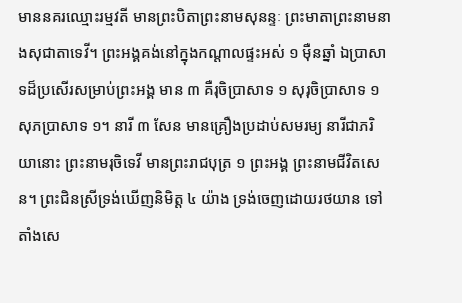មាននគរឈ្មោះរម្មវតី មានព្រះបិតាព្រះនាមសុនន្ទៈ ព្រះមាតាព្រះនាមនាងសុជាតាទេវី។ ព្រះអង្គគង់នៅក្នុងកណ្តាលផ្ទះអស់ ១ ម៉ឺនឆ្នាំ ឯប្រាសាទដ៏ប្រសើរសម្រាប់ព្រះអង្គ មាន ៣ គឺរុចិប្រាសាទ ១ សុរុចិប្រាសាទ ១ សុភប្រាសាទ ១។ នារី ៣ សែន មានគ្រឿងប្រដាប់សមរម្យ នារីជាភរិយានោះ ព្រះនាមរុចិទេវី មានព្រះរាជបុត្រ ១ ព្រះអង្គ ព្រះនាមជីវិតសេន។ ព្រះជិនស្រីទ្រង់ឃើញនិមិត្ត ៤ យ៉ាង ទ្រង់ចេញដោយរថយាន ទៅតាំងសេ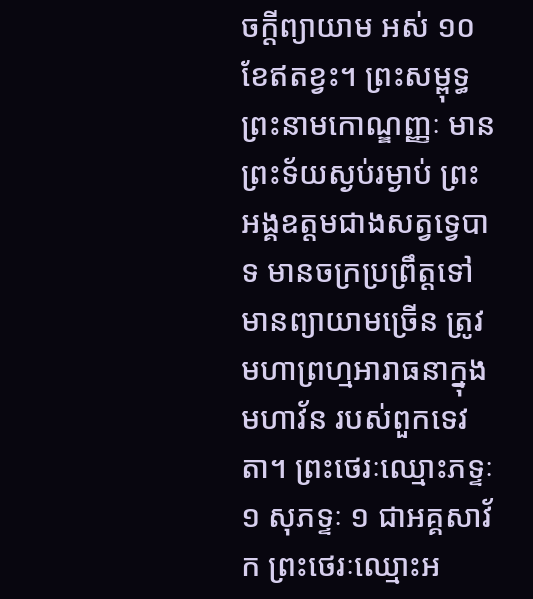ចក្តីព្យាយាម អស់ ១០ ខែឥតខ្វះ។ ព្រះសម្ពុទ្ធ ព្រះនាមកោណ្ឌញ្ញៈ មានព្រះទ័យស្ងប់រម្ងាប់ ព្រះអង្គឧត្តមជាងសត្វទ្វេបាទ មានចក្រប្រព្រឹត្តទៅ មានព្យាយាមច្រើន ត្រូវមហាព្រហ្មអារាធនាក្នុងមហាវ័ន របស់ពួកទេវតា។ ព្រះថេរៈឈ្មោះភទ្ទៈ ១ សុភទ្ទៈ ១ ជាអគ្គសាវ័ក ព្រះថេរៈឈ្មោះអ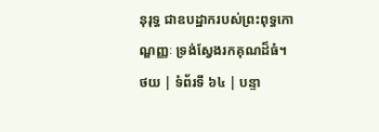នុរុទ្ធ ជាឧបដ្ឋាករបស់ព្រះពុទ្ធកោណ្ឌញ្ញៈ ទ្រង់ស្វែងរកគុណដ៏ធំ។
ថយ | ទំព័រទី ៦៤ | បន្ទា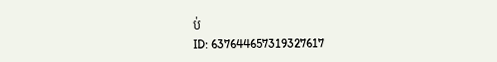ប់
ID: 637644657319327617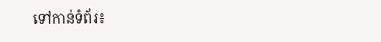ទៅកាន់ទំព័រ៖